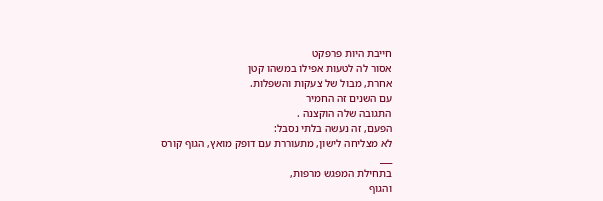חייבת היות פרפקט
אסור לה לטעות אפילו במשהו קטן
אחרת, מבול של צעקות והשפלות.
עם השנים זה החמיר
התגובה שלה הוקצנה .
הפעם, זה נעשה בלתי נסבל:
לא מצליחה לישון, מתעוררת עם דופק מואץ, הגוף קורס
___
בתחילת המפגש מרפות,
והגוף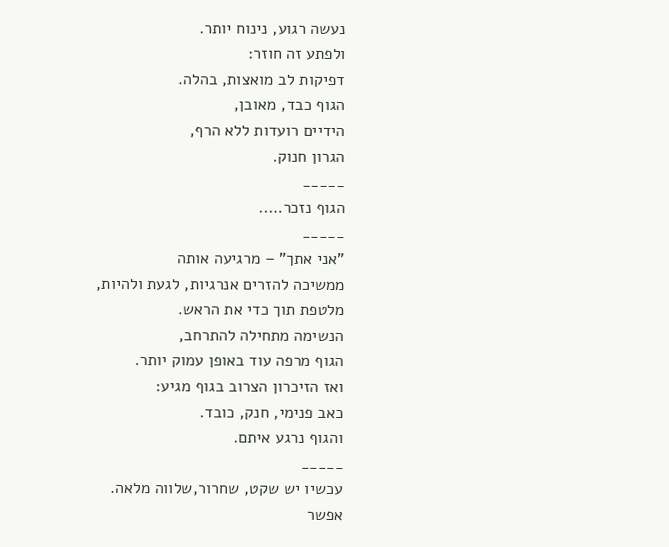נעשה רגוע, נינוח יותר.
ולפתע זה חוזר:
דפיקות לב מואצות, בהלה.
הגוף כבד, מאובן,
הידיים רועדות ללא הרף,
הגרון חנוק.
_____
הגוף נזכר…..
_____
"אני אתך" – מרגיעה אותה
ממשיכה להזרים אנרגיות, לגעת ולהיות,
מלטפת תוך כדי את הראש.
הנשימה מתחילה להתרחב,
הגוף מרפה עוד באופן עמוק יותר.
ואז הזיכרון הצרוב בגוף מגיע:
כאב פנימי, חנק, כובד.
והגוף נרגע איתם.
_____
עכשיו יש שקט, שחרור,שלווה מלאה.
אפשר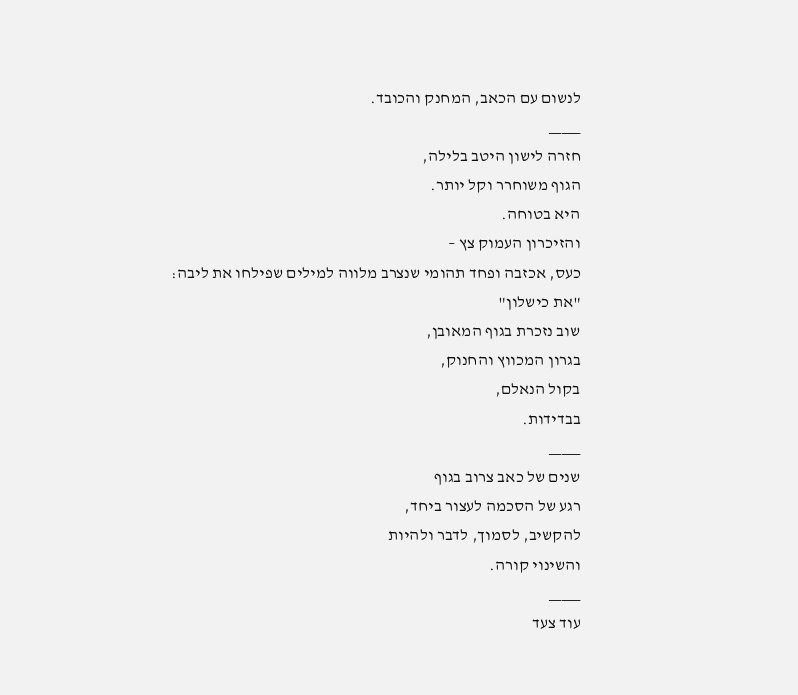לנשום עם הכאב, המחנק והכובד.
_____
חזרה לישון היטב בלילה,
הגוף משוחרר וקל יותר.
היא בטוחה.
והזיכרון העמוק צץ –
כעס, אכזבה ופחד תהומי שנצרב מלווה למילים שפילחו את ליבה:
"את כישלון"
שוב נזכרת בגוף המאובן,
בגרון המכווץ והחנוק,
בקול הנאלם,
בבדידות.
_____
שנים של כאב צרוב בגוף
רגע של הסכמה לעצור ביחד,
להקשיב, לסמוך, לדבר ולהיות
והשינוי קורה.
_____
עוד צעד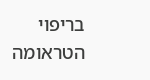בריפוי הטראומה